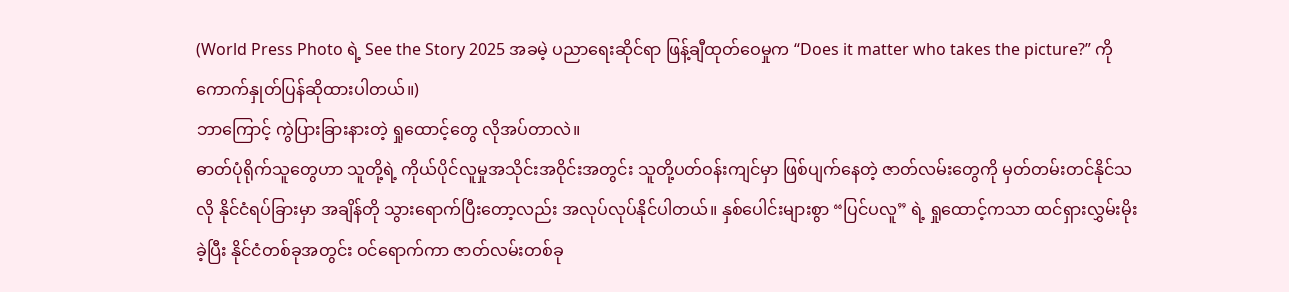(World Press Photo ရဲ့ See the Story 2025 အခမဲ့ ပညာရေးဆိုင်ရာ ဖြန့်ချီထုတ်ဝေမှုက “Does it matter who takes the picture?” ကို ကောက်နှုတ်ပြန်ဆိုထားပါတယ်။)
ဘာကြောင့် ကွဲပြားခြားနားတဲ့ ရှုထောင့်တွေ လိုအပ်တာလဲ။
ဓာတ်ပုံရိုက်သူတွေဟာ သူတို့ရဲ့ ကိုယ်ပိုင်လူမှုအသိုင်းအဝိုင်းအတွင်း သူတို့ပတ်ဝန်းကျင်မှာ ဖြစ်ပျက်နေတဲ့ ဇာတ်လမ်းတွေကို မှတ်တမ်းတင်နိုင်သလို နိုင်ငံရပ်ခြားမှာ အချိန်တို သွားရောက်ပြီးတော့လည်း အလုပ်လုပ်နိုင်ပါတယ်။ နှစ်ပေါင်းများစွာ “ပြင်ပလူ” ရဲ့ ရှုထောင့်ကသာ ထင်ရှားလွှမ်းမိုးခဲ့ပြီး နိုင်ငံတစ်ခုအတွင်း ဝင်ရောက်ကာ ဇာတ်လမ်းတစ်ခု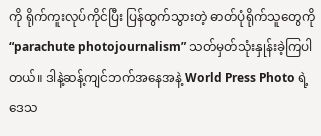ကို ရိုက်ကူးလုပ်ကိုင်ပြီး ပြန်ထွက်သွားတဲ့ ဓာတ်ပုံရိုက်သူတွေကို “parachute photojournalism” သတ်မှတ်သုံးနှုန်းခဲ့ကြပါတယ်။ ဒါနဲ့ဆန့်ကျင်ဘက်အနေအနဲ့ World Press Photo ရဲ့ ဒေသ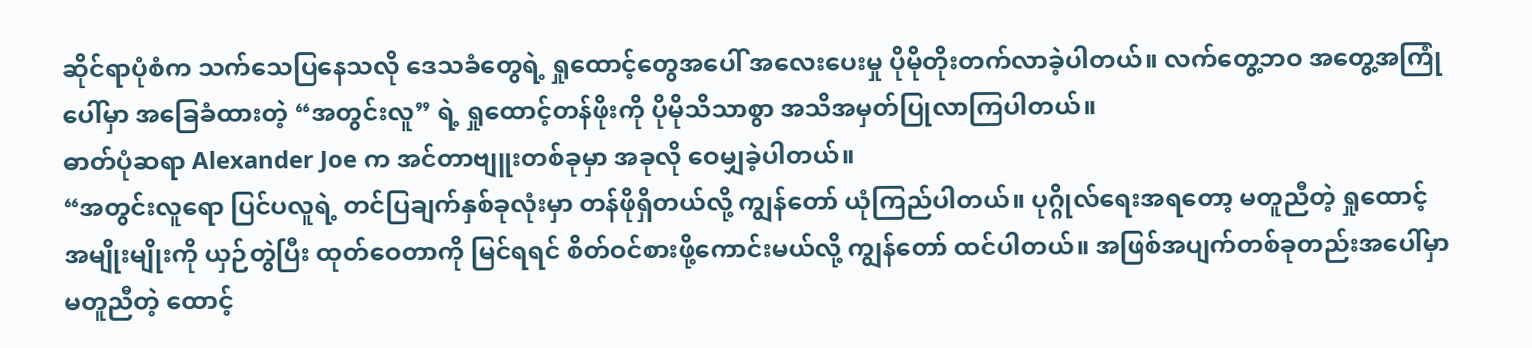ဆိုင်ရာပုံစံက သက်သေပြနေသလို ဒေသခံတွေရဲ့ ရှုထောင့်တွေအပေါ် အလေးပေးမှု ပိုမိုတိုးတက်လာခဲ့ပါတယ်။ လက်တွေ့ဘဝ အတွေ့အကြုံပေါ်မှာ အခြေခံထားတဲ့ “အတွင်းလူ” ရဲ့ ရှုထောင့်တန်ဖိုးကို ပိုမိုသိသာစွာ အသိအမှတ်ပြုလာကြပါတယ်။
ဓာတ်ပုံဆရာ Alexander Joe က အင်တာဗျူးတစ်ခုမှာ အခုလို ဝေမျှခဲ့ပါတယ်။
“အတွင်းလူရော ပြင်ပလူရဲ့ တင်ပြချက်နှစ်ခုလုံးမှာ တန်ဖိုရှိတယ်လို့ ကျွန်တော် ယုံကြည်ပါတယ်။ ပုဂ္ဂိုလ်ရေးအရတော့ မတူညီတဲ့ ရှုထောင့်အမျိုးမျိုးကို ယှဉ်တွဲပြီး ထုတ်ဝေတာကို မြင်ရရင် စိတ်ဝင်စားဖို့ကောင်းမယ်လို့ ကျွန်တော် ထင်ပါတယ်။ အဖြစ်အပျက်တစ်ခုတည်းအပေါ်မှာ မတူညီတဲ့ ထောင့်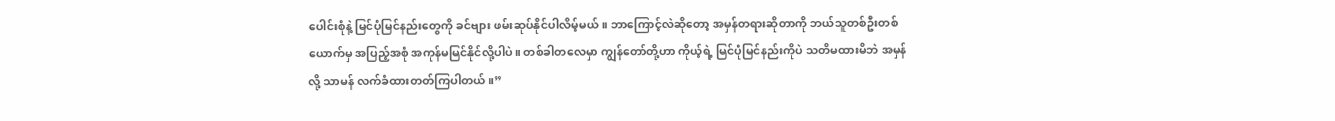ပေါင်းစုံနဲ့ မြင်ပုံမြင်နည်းတွေကို ခင်ဗျား ဖမ်းဆုပ်နိုင်ပါလိမ့်မယ်။ ဘာကြောင့်လဲဆိုတော့ အမှန်တရားဆိုတာကို ဘယ်သူတစ်ဦးတစ်ယောက်မှ အပြည့်အစုံ အကုန်မမြင်နိုင်လို့ပါပဲ။ တစ်ခါတလေမှာ ကျွန်တော်တို့ဟာ ကိုယ့်ရဲ့ မြင်ပုံမြင်နည်းကိုပဲ သတိမထားမိဘဲ အမှန်လို့ သာမန် လက်ခံထားတတ်ကြပါတယ်။”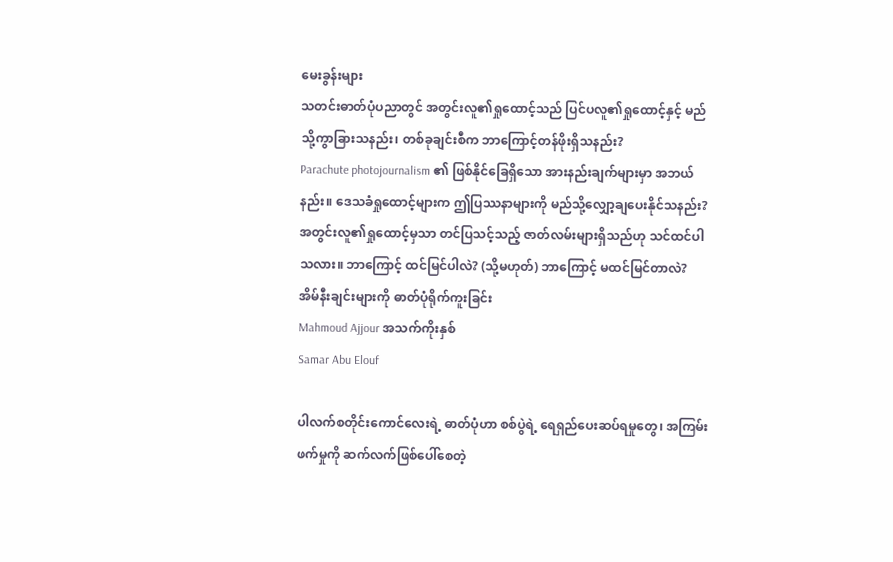မေးခွန်းများ
သတင်းဓာတ်ပုံပညာတွင် အတွင်းလူ၏ရှုထောင့်သည် ပြင်ပလူ၏ရှုထောင့်နှင့် မည်သို့ကွာခြားသနည်း၊ တစ်ခုချင်းစီက ဘာကြောင့်တန်ဖိုးရှိသနည်း?
Parachute photojournalism ၏ ဖြစ်နိုင်ခြေရှိသော အားနည်းချက်များမှာ အဘယ်နည်း။ ဒေသခံရှုထောင့်များက ဤပြဿနာများကို မည်သို့လျှော့ချပေးနိုင်သနည်း?
အတွင်းလူ၏ရှုထောင့်မှသာ တင်ပြသင့်သည့် ဇာတ်လမ်းများရှိသည်ဟု သင်ထင်ပါသလား။ ဘာကြောင့် ထင်မြင်ပါလဲ? (သို့မဟုတ်) ဘာကြောင့် မထင်မြင်တာလဲ?
အိမ်နီးချင်းများကို ဓာတ်ပုံရိုက်ကူးခြင်း
Mahmoud Ajjour အသက်ကိုးနှစ်
Samar Abu Elouf

ပါလက်စတိုင်းကောင်လေးရဲ့ ဓာတ်ပုံဟာ စစ်ပွဲရဲ့ ရေရှည်ပေးဆပ်ရမှုတွေ၊ အကြမ်းဖက်မှုကို ဆက်လက်ဖြစ်ပေါ်စေတဲ့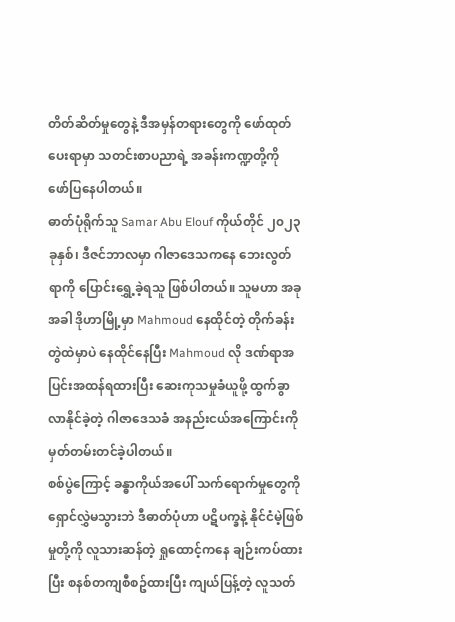တိတ်ဆိတ်မှုတွေနဲ့ ဒီအမှန်တရားတွေကို ဖော်ထုတ်ပေးရာမှာ သတင်းစာပညာရဲ့ အခန်းကဏ္ဍတို့ကို ဖော်ပြနေပါတယ်။
ဓာတ်ပုံရိုက်သူ Samar Abu Elouf ကိုယ်တိုင် ၂၀၂၃ ခုနှစ်၊ ဒီဇင်ဘာလမှာ ဂါဇာဒေသကနေ ဘေးလွတ်ရာကို ပြောင်းရွှေ့ခဲ့ရသူ ဖြစ်ပါတယ်။ သူမဟာ အခုအခါ ဒိုဟာမြို့မှာ Mahmoud နေထိုင်တဲ့ တိုက်ခန်းတွဲထဲမှာပဲ နေထိုင်နေပြီး Mahmoud လို ဒဏ်ရာအပြင်းအထန်ရထားပြီး ဆေးကုသမှုခံယူဖို့ ထွက်ခွာလာနိုင်ခဲ့တဲ့ ဂါဇာဒေသခံ အနည်းငယ်အကြောင်းကို မှတ်တမ်းတင်ခဲ့ပါတယ်။
စစ်ပွဲကြောင့် ခန္ဓာကိုယ်အပေါ် သက်ရောက်မှုတွေကို ရှောင်လွှဲမသွားဘဲ ဒီဓာတ်ပုံဟာ ပဋိပက္ခနဲ့ နိုင်ငံမဲ့ဖြစ်မှုတို့ကို လူသားဆန်တဲ့ ရှုထောင့်ကနေ ချဉ်းကပ်ထားပြီး စနစ်တကျစီစဥ်ထားပြီး ကျယ်ပြန့်တဲ့ လူသတ်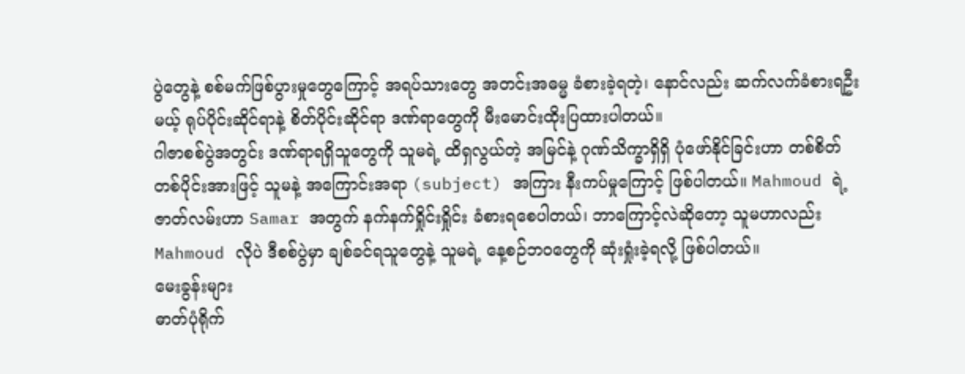ပွဲတွေနဲ့ စစ်မက်ဖြစ်ပွားမှုတွေကြောင့် အရပ်သားတွေ အတင်းအဓမ္မ ခံစားခဲ့ရတဲ့၊ နောင်လည်း ဆက်လက်ခံစားရဦးမယ့် ရုပ်ပိုင်းဆိုင်ရာနဲ့ စိတ်ပိုင်းဆိုင်ရာ ဒဏ်ရာတွေကို မီးမောင်းထိုးပြထားပါတယ်။
ဂါဇာစစ်ပွဲအတွင်း ဒဏ်ရာရရှိသူတွေကို သူမရဲ့ ထိရှလွယ်တဲ့ အမြင်နဲ့ ဂုဏ်သိက္ခာရှိရှိ ပုံဖော်နိုင်ခြင်းဟာ တစ်စိတ်တစ်ပိုင်းအားဖြင့် သူမနဲ့ အကြောင်းအရာ (subject) အကြား နီးကပ်မှုကြောင့် ဖြစ်ပါတယ်။ Mahmoud ရဲ့ ဇာတ်လမ်းဟာ Samar အတွက် နက်နက်ရှိုင်းရှိုင်း ခံစားရစေပါတယ်၊ ဘာကြောင့်လဲဆိုတော့ သူမဟာလည်း Mahmoud လိုပဲ ဒီစစ်ပွဲမှာ ချစ်ခင်ရသူတွေနဲ့ သူမရဲ့ နေ့စဉ်ဘဝတွေကို ဆုံးရှုံးခဲ့ရလို့ ဖြစ်ပါတယ်။
မေးခွန်းများ
ဓာတ်ပုံရိုက်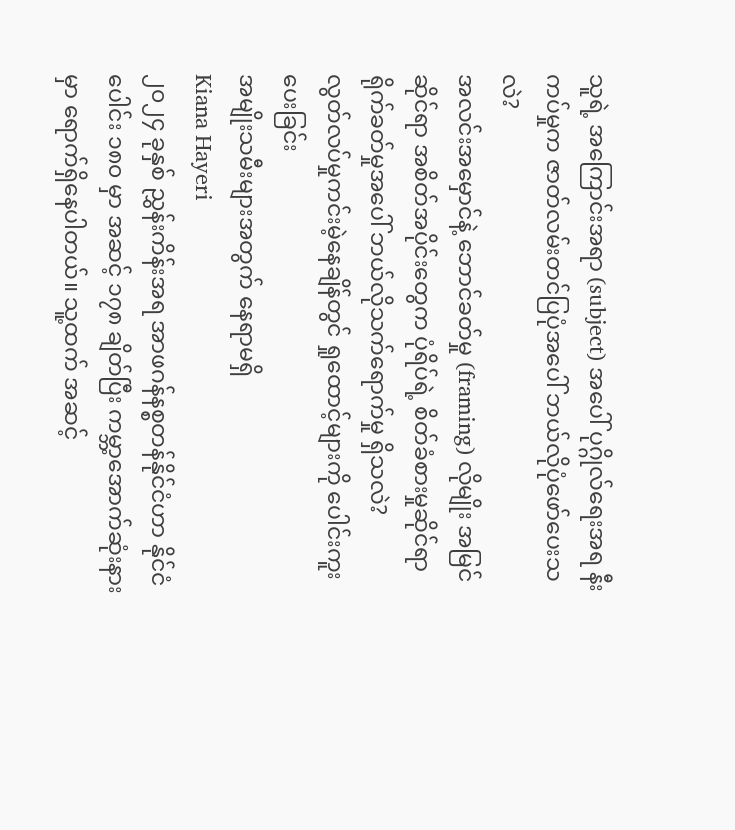သူရဲ့ အကြောင်းအရာ (subject) အပေါ် ပုဂ္ဂိုလ်ရေးအရ နီးကပ်မှုက ဇာတ်လမ်းတင်ပြပုံအပေါ် ဘယ်လိုပုံဖော်ပေးသလဲ?
အလင်းအမှောင်နဲ့ ဘောင်ခတ်မှု (framing) လိုမျိုး အမြင်ဆိုင်ရာ အစိတ်အပိုင်းတွေက ပုံရိပ်ရဲ့ စိတ်ခံစားမှုဆိုင်ရာ ရိုက်ခတ်မှုအပေါ် ဘယ်လိုသက်ရောက်မှု ရှိသလဲ?
လွတ်လပ်မှုကင်းမဲ့နေချိန်တွင် ရှုထောင့်များကို ပေါင်းကူးပေးခြင်း
အမျိုးသမီးများအတွက် နေရာမရှိ
Kiana Hayeri
၂၀၂၄ ခုနှစ် ညွှန်းကိန်းအရ အာဖဂန်နစ္စတန်နိုင်ငံဟာ နိုင်ငံပေါင်း ၁၈၀ မှာ အဆင့် ၁၇၈ ချိတ်ပြီး ကမ္ဘာ့အောက်ဆုံးနားမှာ ရောက်ရှိနေပါတယ်။ သူ့ထက် အဆင့်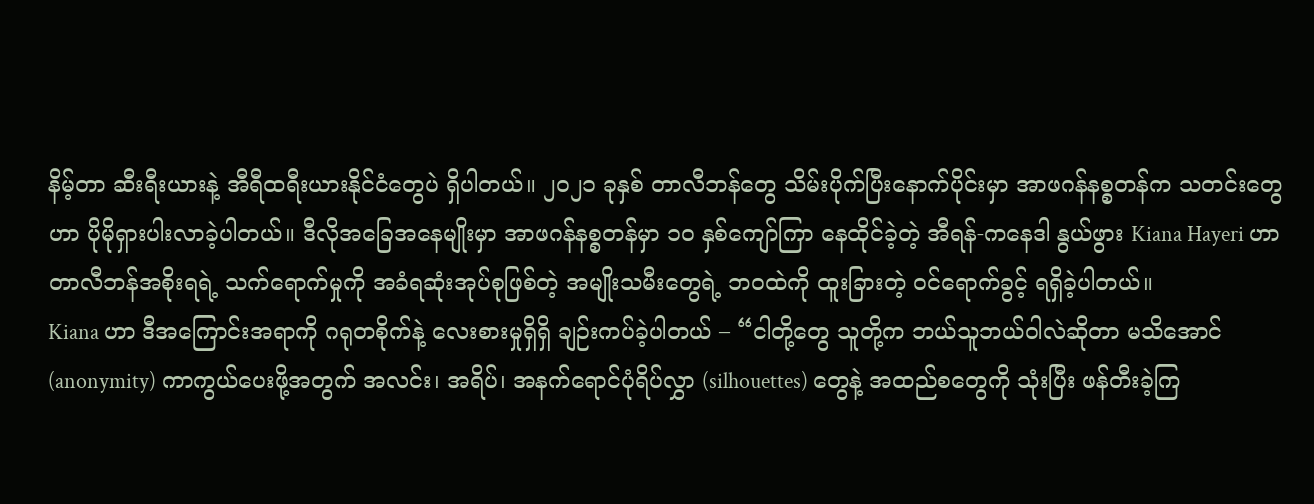နိမ့်တာ ဆီးရီးယားနဲ့ အီရီထရီးယားနိုင်ငံတွေပဲ ရှိပါတယ်။ ၂၀၂၁ ခုနှစ် တာလီဘန်တွေ သိမ်းပိုက်ပြီးနောက်ပိုင်းမှာ အာဖဂန်နစ္စတန်က သတင်းတွေဟာ ပိုမိုရှားပါးလာခဲ့ပါတယ်။ ဒီလိုအခြေအနေမျိုးမှာ အာဖဂန်နစ္စတန်မှာ ၁၀ နှစ်ကျော်ကြာ နေထိုင်ခဲ့တဲ့ အီရန်-ကနေဒါ နွယ်ဖွား Kiana Hayeri ဟာ တာလီဘန်အစိုးရရဲ့ သက်ရောက်မှုကို အခံရဆုံးအုပ်စုဖြစ်တဲ့ အမျိုးသမီးတွေရဲ့ ဘဝထဲကို ထူးခြားတဲ့ ဝင်ရောက်ခွင့် ရရှိခဲ့ပါတယ်။
Kiana ဟာ ဒီအကြောင်းအရာကို ဂရုတစိုက်နဲ့ လေးစားမှုရှိရှိ ချဉ်းကပ်ခဲ့ပါတယ် – “ငါတို့တွေ သူတို့က ဘယ်သူဘယ်ဝါလဲဆိုတာ မသိအောင် (anonymity) ကာကွယ်ပေးဖို့အတွက် အလင်း၊ အရိပ်၊ အနက်ရောင်ပုံရိပ်လွှာ (silhouettes) တွေနဲ့ အထည်စတွေကို သုံးပြီး ဖန်တီးခဲ့ကြ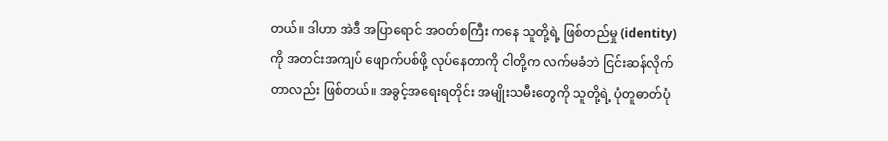တယ်။ ဒါဟာ အဲဒီ အပြာရောင် အဝတ်စကြီး ကနေ သူတို့ရဲ့ ဖြစ်တည်မှု (identity) ကို အတင်းအကျပ် ဖျောက်ပစ်ဖို့ လုပ်နေတာကို ငါတို့က လက်မခံဘဲ ငြင်းဆန်လိုက်တာလည်း ဖြစ်တယ်။ အခွင့်အရေးရတိုင်း အမျိုးသမီးတွေကို သူတို့ရဲ့ ပုံတူဓာတ်ပုံ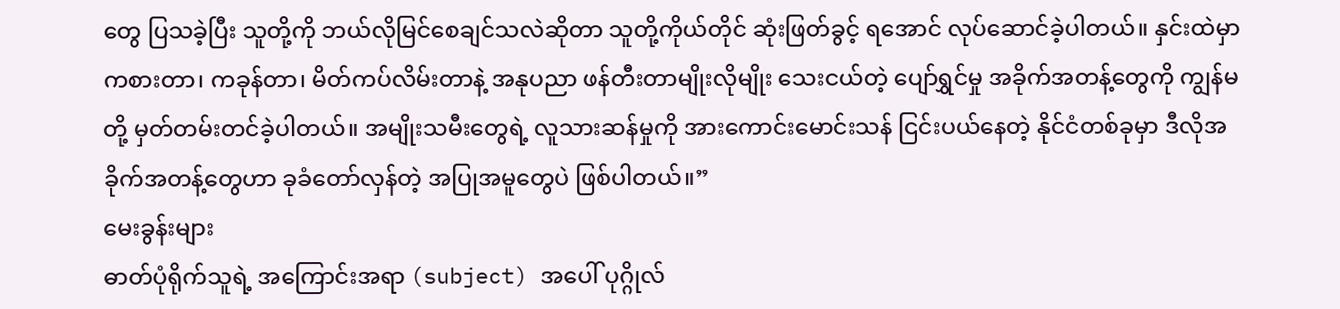တွေ ပြသခဲ့ပြီး သူတို့ကို ဘယ်လိုမြင်စေချင်သလဲဆိုတာ သူတို့ကိုယ်တိုင် ဆုံးဖြတ်ခွင့် ရအောင် လုပ်ဆောင်ခဲ့ပါတယ်။ နှင်းထဲမှာ ကစားတာ၊ ကခုန်တာ၊ မိတ်ကပ်လိမ်းတာနဲ့ အနုပညာ ဖန်တီးတာမျိုးလိုမျိုး သေးငယ်တဲ့ ပျော်ရွှင်မှု အခိုက်အတန့်တွေကို ကျွန်မတို့ မှတ်တမ်းတင်ခဲ့ပါတယ်။ အမျိုးသမီးတွေရဲ့ လူသားဆန်မှုကို အားကောင်းမောင်းသန် ငြင်းပယ်နေတဲ့ နိုင်ငံတစ်ခုမှာ ဒီလိုအခိုက်အတန့်တွေဟာ ခုခံတော်လှန်တဲ့ အပြုအမူတွေပဲ ဖြစ်ပါတယ်။”
မေးခွန်းများ
ဓာတ်ပုံရိုက်သူရဲ့ အကြောင်းအရာ (subject) အပေါ် ပုဂ္ဂိုလ်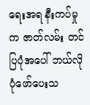ရေးအရ နီးကပ်မှုက ဇာတ်လမ်း တင်ပြပုံအပေါ် ဘယ်လိုပုံဖော်ပေးသ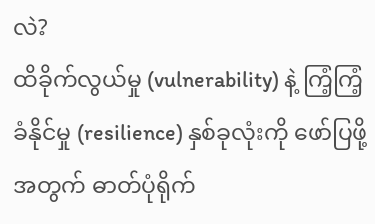လဲ?
ထိခိုက်လွယ်မှု (vulnerability) နဲ့ ကြံ့ကြံ့ခံနိုင်မှု (resilience) နှစ်ခုလုံးကို ဖော်ပြဖို့အတွက် ဓာတ်ပုံရိုက်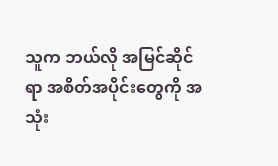သူက ဘယ်လို အမြင်ဆိုင်ရာ အစိတ်အပိုင်းတွေကို အသုံး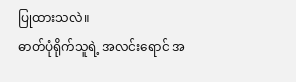ပြုထားသလဲ။
ဓာတ်ပုံရိုက်သူရဲ့ အလင်းရောင် အ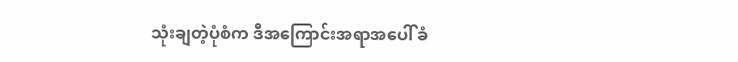သုံးချတဲ့ပုံစံက ဒီအကြောင်းအရာအပေါ် ခံ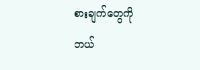စားချက်တွေကို ဘယ်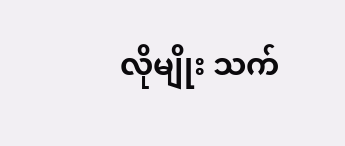လိုမျိုး သက်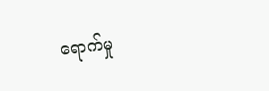ရောက်မှု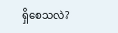ရှိစေသလဲ?